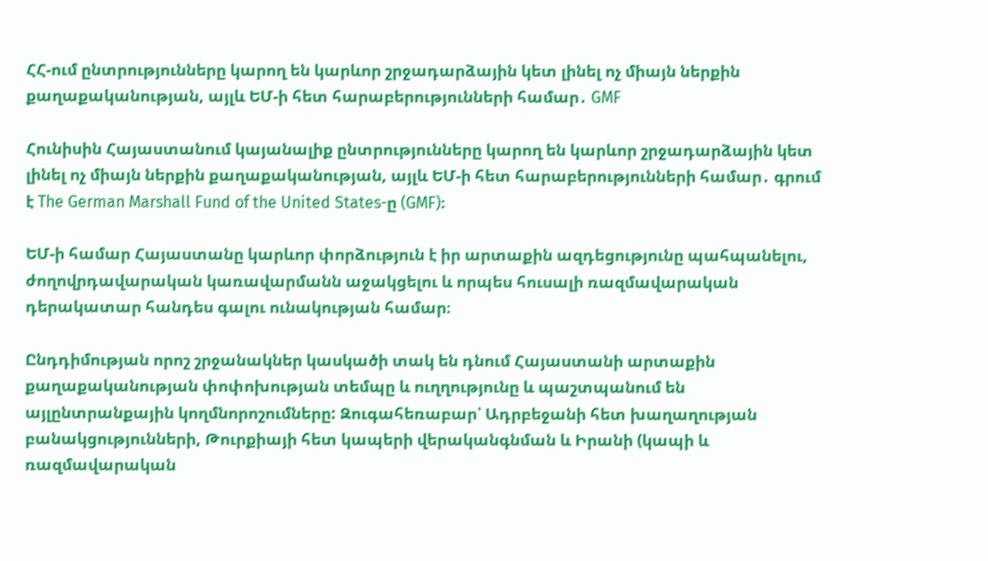ՀՀ-ում ընտրությունները կարող են կարևոր շրջադարձային կետ լինել ոչ միայն ներքին քաղաքականության, այլև ԵՄ-ի հետ հարաբերությունների համար․ GMF

Հունիսին Հայաստանում կայանալիք ընտրությունները կարող են կարևոր շրջադարձային կետ լինել ոչ միայն ներքին քաղաքականության, այլև ԵՄ-ի հետ հարաբերությունների համար․ գրում է The German Marshall Fund of the United States-ը (GMF)։

ԵՄ-ի համար Հայաստանը կարևոր փորձություն է իր արտաքին ազդեցությունը պահպանելու, ժողովրդավարական կառավարմանն աջակցելու և որպես հուսալի ռազմավարական դերակատար հանդես գալու ունակության համար։

Ընդդիմության որոշ շրջանակներ կասկածի տակ են դնում Հայաստանի արտաքին քաղաքականության փոփոխության տեմպը և ուղղությունը և պաշտպանում են այլընտրանքային կողմնորոշումները: Զուգահեռաբար՝ Ադրբեջանի հետ խաղաղության բանակցությունների, Թուրքիայի հետ կապերի վերականգնման և Իրանի (կապի և ռազմավարական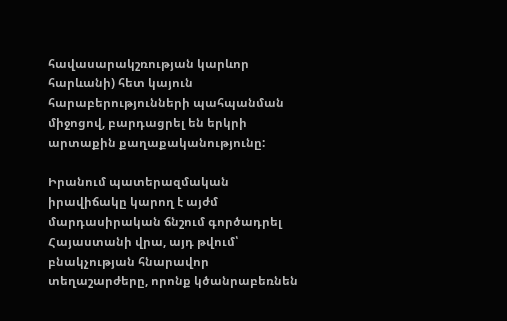հավասարակշռության կարևոր հարևանի) հետ կայուն հարաբերությունների պահպանման միջոցով, բարդացրել են երկրի արտաքին քաղաքականությունը:

Իրանում պատերազմական իրավիճակը կարող է այժմ մարդասիրական ճնշում գործադրել Հայաստանի վրա, այդ թվում՝ բնակչության հնարավոր տեղաշարժերը, որոնք կծանրաբեռնեն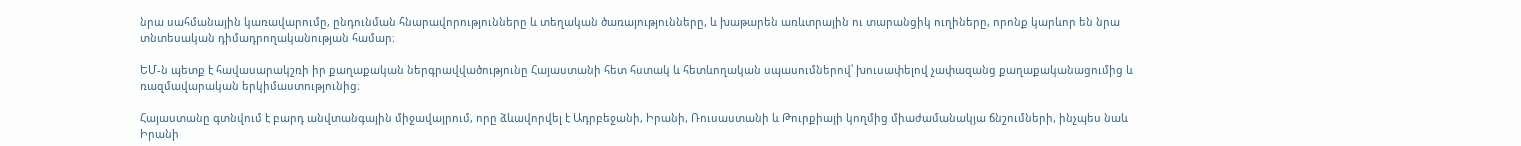նրա սահմանային կառավարումը, ընդունման հնարավորությունները և տեղական ծառայությունները, և խաթարեն առևտրային ու տարանցիկ ուղիները, որոնք կարևոր են նրա տնտեսական դիմադրողականության համար։

ԵՄ-ն պետք է հավասարակշռի իր քաղաքական ներգրավվածությունը Հայաստանի հետ հստակ և հետևողական սպասումներով՝ խուսափելով չափազանց քաղաքականացումից և ռազմավարական երկիմաստությունից։

Հայաստանը գտնվում է բարդ անվտանգային միջավայրում, որը ձևավորվել է Ադրբեջանի, Իրանի, Ռուսաստանի և Թուրքիայի կողմից միաժամանակյա ճնշումների, ինչպես նաև Իրանի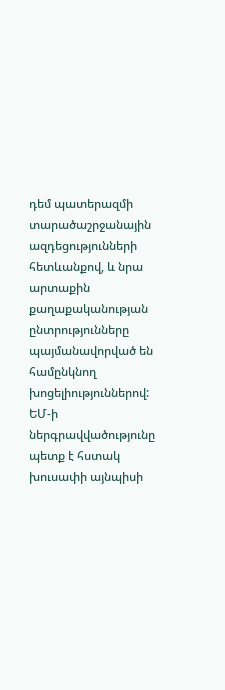դեմ պատերազմի տարածաշրջանային ազդեցությունների հետևանքով, և նրա արտաքին քաղաքականության ընտրությունները պայմանավորված են համընկնող խոցելիություններով: ԵՄ-ի ներգրավվածությունը պետք է հստակ խուսափի այնպիսի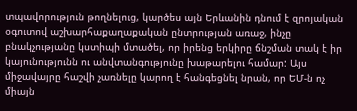տպավորություն թողնելուց, կարծես այն Երևանին դնում է զրոյական օգուտով աշխարհաքաղաքական ընտրության առաջ, ինչը բնակչությանը կստիպի մտածել, որ իրենց երկիրը ճնշման տակ է իր կայունությունն ու անվտանգությունը խաթարելու համար: Այս միջավայրը հաշվի չառնելը կարող է հանգեցնել նրան, որ ԵՄ-ն ոչ միայն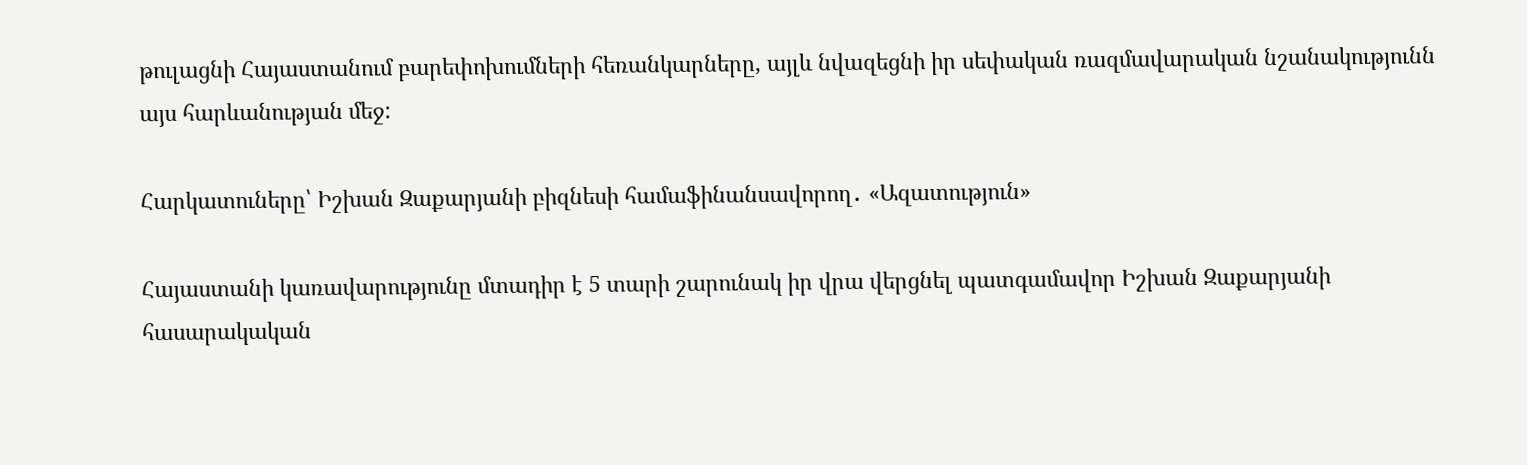թուլացնի Հայաստանում բարեփոխումների հեռանկարները, այլև նվազեցնի իր սեփական ռազմավարական նշանակությունն այս հարևանության մեջ:

Հարկատուները՝ Իշխան Զաքարյանի բիզնեսի համաֆինանսավորող․ «Ազատություն»

Հայաստանի կառավարությունը մտադիր է 5 տարի շարունակ իր վրա վերցնել պատգամավոր Իշխան Զաքարյանի հասարակական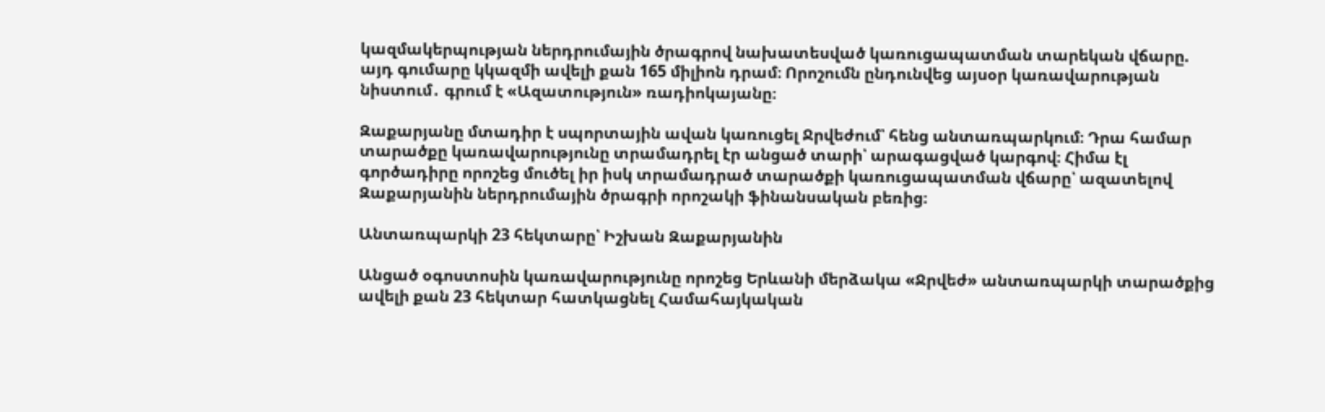կազմակերպության ներդրումային ծրագրով նախատեսված կառուցապատման տարեկան վճարը. այդ գումարը կկազմի ավելի քան 165 միլիոն դրամ։ Որոշումն ընդունվեց այսօր կառավարության նիստում․ գրում է «Ազատություն» ռադիոկայանը։

Զաքարյանը մտադիր է սպորտային ավան կառուցել Ջրվեժում՝ հենց անտառպարկում։ Դրա համար տարածքը կառավարությունը տրամադրել էր անցած տարի՝ արագացված կարգով։ Հիմա էլ գործադիրը որոշեց մուծել իր իսկ տրամադրած տարածքի կառուցապատման վճարը՝ ազատելով Զաքարյանին ներդրումային ծրագրի որոշակի ֆինանսական բեռից։

Անտառպարկի 23 հեկտարը՝ Իշխան Զաքարյանին

Անցած օգոստոսին կառավարությունը որոշեց Երևանի մերձակա «Ջրվեժ» անտառպարկի տարածքից ավելի քան 23 հեկտար հատկացնել Համահայկական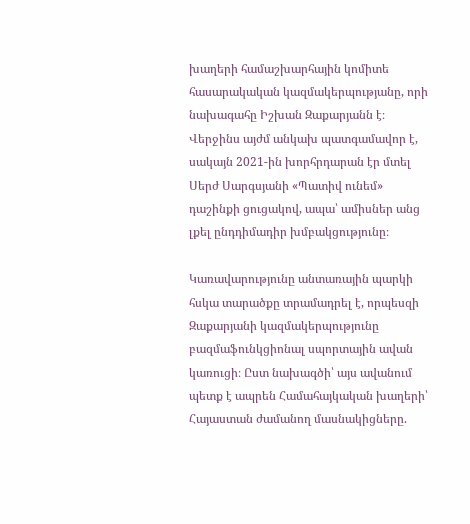խաղերի համաշխարհային կոմիտե հասարակական կազմակերպությանը, որի նախագահը Իշխան Զաքարյանն է։ Վերջինս այժմ անկախ պատգամավոր է, սակայն 2021-ին խորհրդարան էր մտել Սերժ Սարգսյանի «Պատիվ ունեմ» դաշինքի ցուցակով, ապա՝ ամիսներ անց լքել ընդդիմադիր խմբակցությունը։

Կառավարությունը անտառային պարկի հսկա տարածքը տրամադրել է, որպեսզի Զաքարյանի կազմակերպությունը բազմաֆունկցիոնալ սպորտային ավան կառուցի։ Ըստ նախագծի՝ այս ավանում պետք է ապրեն Համահայկական խաղերի՝ Հայաստան ժամանող մասնակիցները.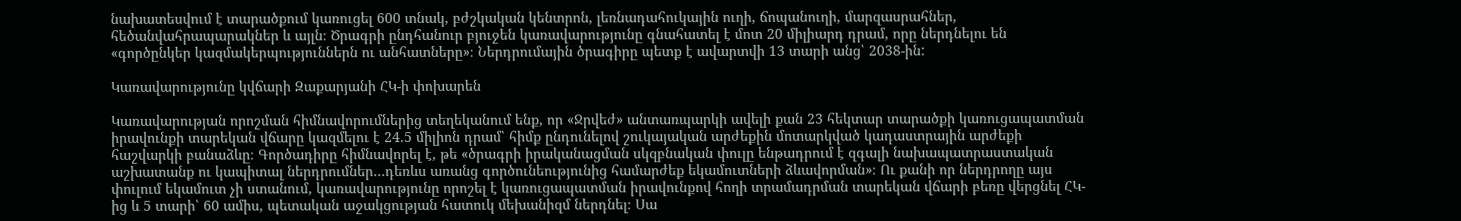նախատեսվում է տարածքում կառուցել 600 տնակ, բժշկական կենտրոն, լեռնադահուկային ուղի, ճոպանուղի, մարզասրահներ, հեծանվահրապարակներ և այլն։ Ծրագրի ընդհանուր բյուջեն կառավարությունը գնահատել է մոտ 20 միլիարդ դրամ, որը ներդնելու են «գործընկեր կազմակերպություններն ու անհատները»։ Ներդրումային ծրագիրը պետք է ավարտվի 13 տարի անց՝ 2038-ին:

Կառավարությունը կվճարի Զաքարյանի ՀԿ-ի փոխարեն

Կառավարության որոշման հիմնավորումներից տեղեկանում ենք, որ «Ջրվեժ» անտառպարկի ավելի քան 23 հեկտար տարածքի կառուցապատման իրավունքի տարեկան վճարը կազմելու է 24.5 միլիոն դրամ՝ հիմք ընդունելով շուկայական արժեքին մոտարկված կադաստրային արժեքի հաշվարկի բանաձևը։ Գործադիրը հիմնավորել է, թե «ծրագրի իրականացման սկզբնական փուլը ենթադրում է զգալի նախապատրաստական աշխատանք ու կապիտալ ներդրումներ…դեռևս առանց գործունեությունից համարժեք եկամուտների ձևավորման»։ Ու քանի որ ներդրողը այս փուլում եկամուտ չի ստանում, կառավարությունը որոշել է կառուցապատման իրավունքով հողի տրամադրման տարեկան վճարի բեռը վերցնել ՀԿ-ից և 5 տարի՝ 60 ամիս, պետական աջակցության հատուկ մեխանիզմ ներդնել։ Սա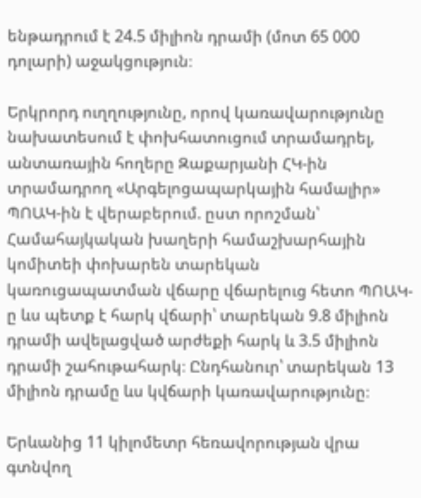ենթադրում է 24.5 միլիոն դրամի (մոտ 65 000 դոլարի) աջակցություն։

Երկրորդ ուղղությունը, որով կառավարությունը նախատեսում է փոխհատուցում տրամադրել, անտառային հողերը Զաքարյանի ՀԿ-ին տրամադրող «Արգելոցապարկային համալիր» ՊՈԱԿ-ին է վերաբերում. ըստ որոշման՝ Համահայկական խաղերի համաշխարհային կոմիտեի փոխարեն տարեկան կառուցապատման վճարը վճարելուց հետո ՊՈԱԿ-ը ևս պետք է հարկ վճարի՝ տարեկան 9.8 միլիոն դրամի ավելացված արժեքի հարկ և 3.5 միլիոն դրամի շահութահարկ։ Ընդհանուր՝ տարեկան 13 միլիոն դրամը ևս կվճարի կառավարությունը։

Երևանից 11 կիլոմետր հեռավորության վրա գտնվող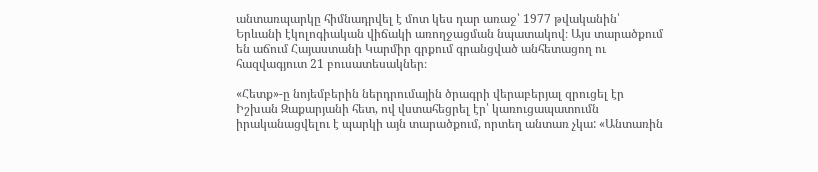անտառպարկը հիմնադրվել է մոտ կես դար առաջ՝ 1977 թվականին՝ Երևանի էկոլոգիական վիճակի առողջացման նպատակով։ Այս տարածքում են աճում Հայաստանի Կարմիր գրքում գրանցված անհետացող ու հազվագյուտ 21 բուսատեսակներ։

«Հետք»-ը նոյեմբերին ներդրումային ծրագրի վերաբերյալ զրուցել էր Իշխան Զաքարյանի հետ, ով վստահեցրել էր՝ կառուցապատումն իրականացվելու է պարկի այն տարածքում, որտեղ անտառ չկա: «Անտառին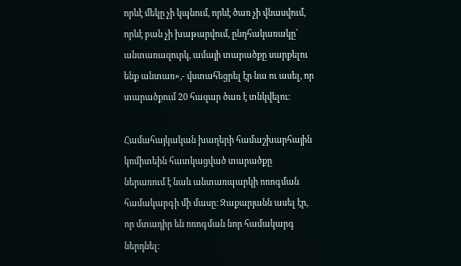որևէ մեկը չի կպնում, որևէ ծառ չի վնասվում, որևէ բան չի խաթարվում, ընդհակառակը՝ անտառազուրկ, ամայի տարածքը սարքելու ենք անտառ»,- վստահեցրել էր նա ու ասել, որ տարածքում 20 հազար ծառ է տնկվելու։

Համահայկական խաղերի համաշխարհային կոմիտեին հատկացված տարածքը ներառում է նաև անտառպարկի ոռոգման համակարգի մի մասը։ Զաքարյանն ասել էր, որ մտադիր են ոռոգման նոր համակարգ ներդնել։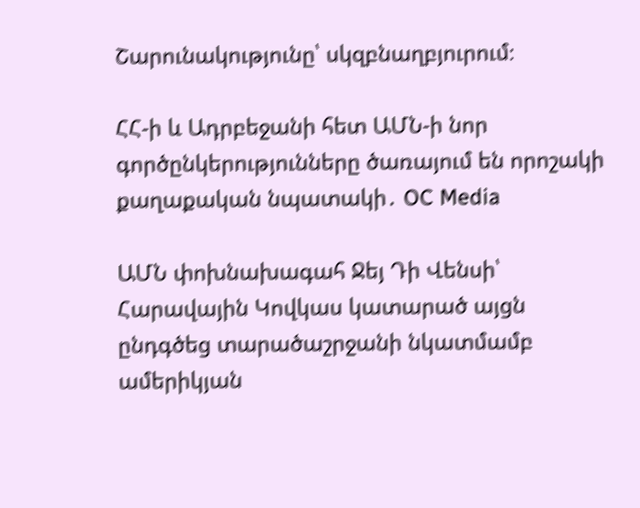Շարունակությունը՝ սկզբնաղբյուրում։

ՀՀ-ի և Ադրբեջանի հետ ԱՄՆ-ի նոր գործընկերությունները ծառայում են որոշակի քաղաքական նպատակի․ OC Media

ԱՄՆ փոխնախագահ Ջեյ Դի Վենսի՝ Հարավային Կովկաս կատարած այցն ընդգծեց տարածաշրջանի նկատմամբ ամերիկյան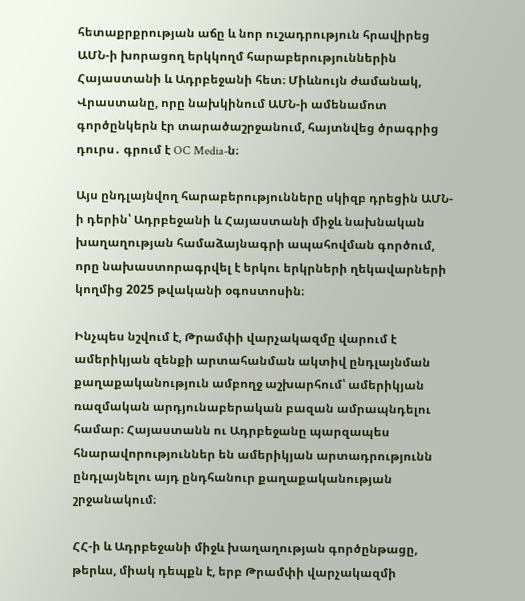հետաքրքրության աճը և նոր ուշադրություն հրավիրեց ԱՄՆ-ի խորացող երկկողմ հարաբերություններին Հայաստանի և Ադրբեջանի հետ։ Միևնույն ժամանակ, Վրաստանը, որը նախկինում ԱՄՆ-ի ամենամոտ գործընկերն էր տարածաշրջանում, հայտնվեց ծրագրից դուրս․ գրում է OC Media-ն։

Այս ընդլայնվող հարաբերությունները սկիզբ դրեցին ԱՄՆ-ի դերին՝ Ադրբեջանի և Հայաստանի միջև նախնական խաղաղության համաձայնագրի ապահովման գործում, որը նախաստորագրվել է երկու երկրների ղեկավարների կողմից 2025 թվականի օգոստոսին։

Ինչպես նշվում է, Թրամփի վարչակազմը վարում է ամերիկյան զենքի արտահանման ակտիվ ընդլայնման քաղաքականություն ամբողջ աշխարհում՝ ամերիկյան ռազմական արդյունաբերական բազան ամրապնդելու համար։ Հայաստանն ու Ադրբեջանը պարզապես հնարավորություններ են ամերիկյան արտադրությունն ընդլայնելու այդ ընդհանուր քաղաքականության շրջանակում։

ՀՀ-ի և Ադրբեջանի միջև խաղաղության գործընթացը, թերևս, միակ դեպքն է, երբ Թրամփի վարչակազմի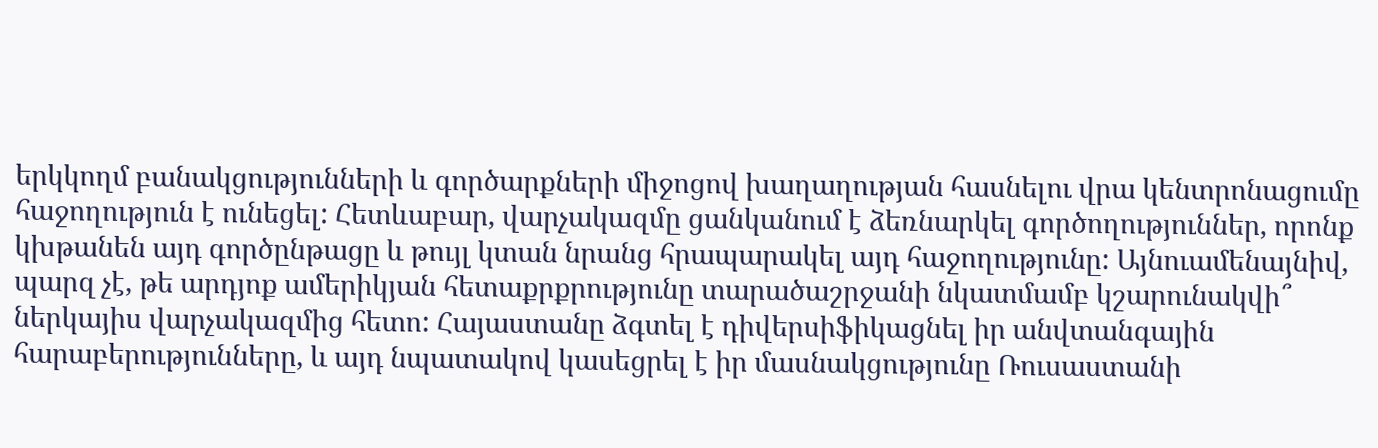երկկողմ բանակցությունների և գործարքների միջոցով խաղաղության հասնելու վրա կենտրոնացումը հաջողություն է ունեցել: Հետևաբար, վարչակազմը ցանկանում է ձեռնարկել գործողություններ, որոնք կխթանեն այդ գործընթացը և թույլ կտան նրանց հրապարակել այդ հաջողությունը: Այնուամենայնիվ, պարզ չէ, թե արդյոք ամերիկյան հետաքրքրությունը տարածաշրջանի նկատմամբ կշարունակվի՞ ներկայիս վարչակազմից հետո: Հայաստանը ձգտել է դիվերսիֆիկացնել իր անվտանգային հարաբերությունները, և այդ նպատակով կասեցրել է իր մասնակցությունը Ռուսաստանի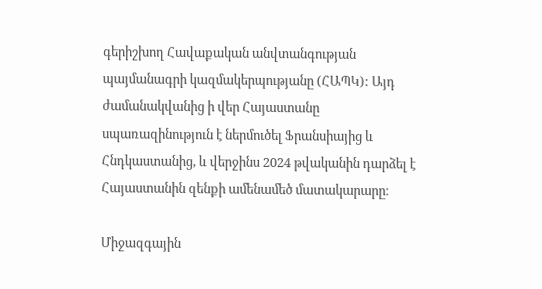գերիշխող Հավաքական անվտանգության պայմանագրի կազմակերպությանը (ՀԱՊԿ): Այդ ժամանակվանից ի վեր Հայաստանը սպառազինություն է ներմուծել Ֆրանսիայից և Հնդկաստանից, և վերջինս 2024 թվականին դարձել է Հայաստանին զենքի ամենամեծ մատակարարը։

Միջազգային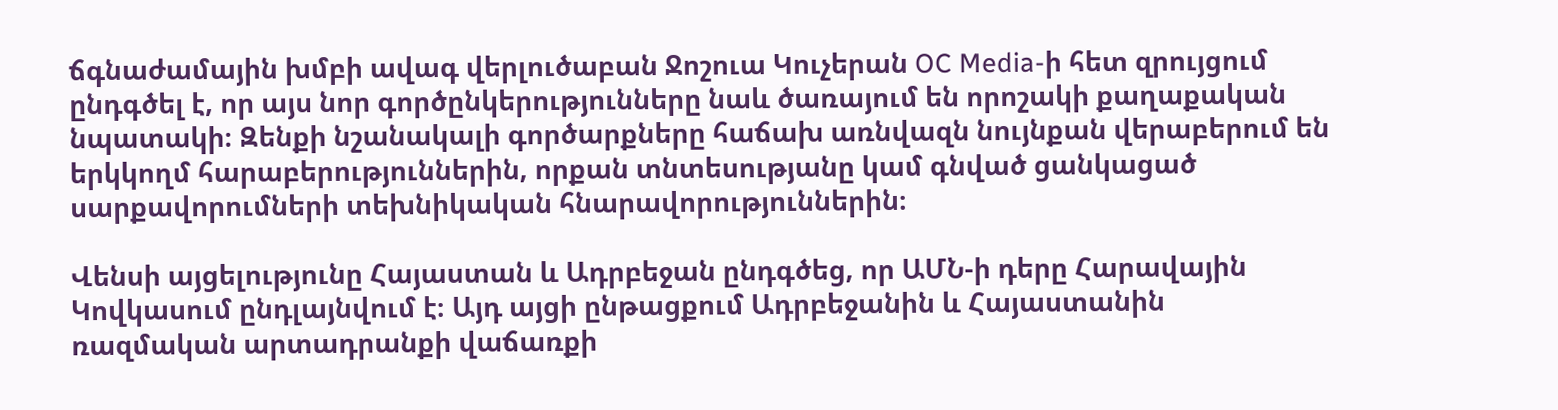ճգնաժամային խմբի ավագ վերլուծաբան Ջոշուա Կուչերան OC Media-ի հետ զրույցում ընդգծել է, որ այս նոր գործընկերությունները նաև ծառայում են որոշակի քաղաքական նպատակի։ Զենքի նշանակալի գործարքները հաճախ առնվազն նույնքան վերաբերում են երկկողմ հարաբերություններին, որքան տնտեսությանը կամ գնված ցանկացած սարքավորումների տեխնիկական հնարավորություններին։

Վենսի այցելությունը Հայաստան և Ադրբեջան ընդգծեց, որ ԱՄՆ-ի դերը Հարավային Կովկասում ընդլայնվում է։ Այդ այցի ընթացքում Ադրբեջանին և Հայաստանին ռազմական արտադրանքի վաճառքի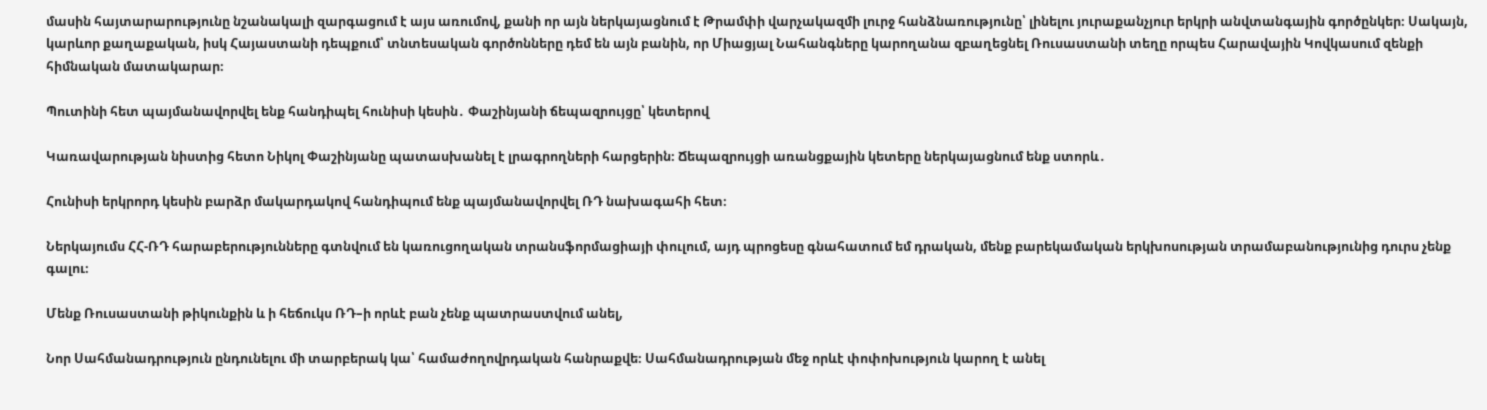մասին հայտարարությունը նշանակալի զարգացում է այս առումով, քանի որ այն ներկայացնում է Թրամփի վարչակազմի լուրջ հանձնառությունը՝ լինելու յուրաքանչյուր երկրի անվտանգային գործընկեր։ Սակայն, կարևոր քաղաքական, իսկ Հայաստանի դեպքում՝ տնտեսական գործոնները դեմ են այն բանին, որ Միացյալ Նահանգները կարողանա զբաղեցնել Ռուսաստանի տեղը որպես Հարավային Կովկասում զենքի հիմնական մատակարար։

Պուտինի հետ պայմանավորվել ենք հանդիպել հունիսի կեսին․ Փաշինյանի ճեպազրույցը՝ կետերով

Կառավարության նիստից հետո Նիկոլ Փաշինյանը պատասխանել է լրագրողների հարցերին։ Ճեպազրույցի առանցքային կետերը ներկայացնում ենք ստորև․

Հունիսի երկրորդ կեսին բարձր մակարդակով հանդիպում ենք պայմանավորվել ՌԴ նախագահի հետ։

Ներկայումս ՀՀ-ՌԴ հարաբերությունները գտնվում են կառուցողական տրանսֆորմացիայի փուլում, այդ պրոցեսը գնահատում եմ դրական, մենք բարեկամական երկխոսության տրամաբանությունից դուրս չենք գալու։

Մենք Ռուսաստանի թիկունքին և ի հեճուկս ՌԴ–ի որևէ բան չենք պատրաստվում անել,

Նոր Սահմանադրություն ընդունելու մի տարբերակ կա՝ համաժողովրդական հանրաքվե։ Սահմանադրության մեջ որևէ փոփոխություն կարող է անել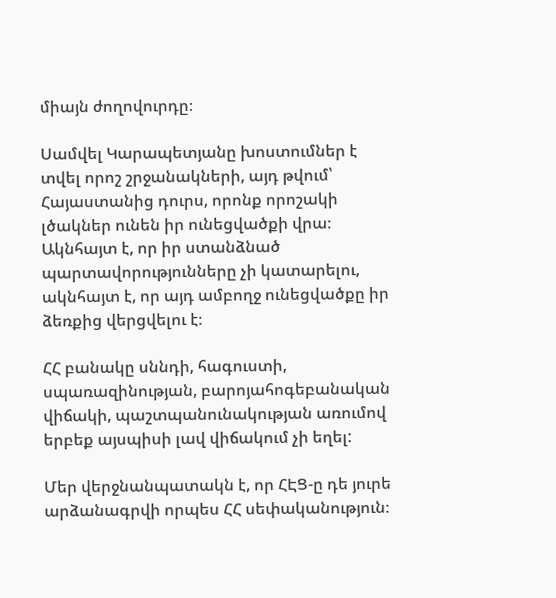միայն ժողովուրդը։

Սամվել Կարապետյանը խոստումներ է տվել որոշ շրջանակների, այդ թվում՝ Հայաստանից դուրս, որոնք որոշակի լծակներ ունեն իր ունեցվածքի վրա։ Ակնհայտ է, որ իր ստանձնած պարտավորությունները չի կատարելու, ակնհայտ է, որ այդ ամբողջ ունեցվածքը իր ձեռքից վերցվելու է։

ՀՀ բանակը սննդի, հագուստի, սպառազինության, բարոյահոգեբանական վիճակի, պաշտպանունակության առումով երբեք այսպիսի լավ վիճակում չի եղել:

Մեր վերջնանպատակն է, որ ՀԷՑ-ը դե յուրե արձանագրվի որպես ՀՀ սեփականություն։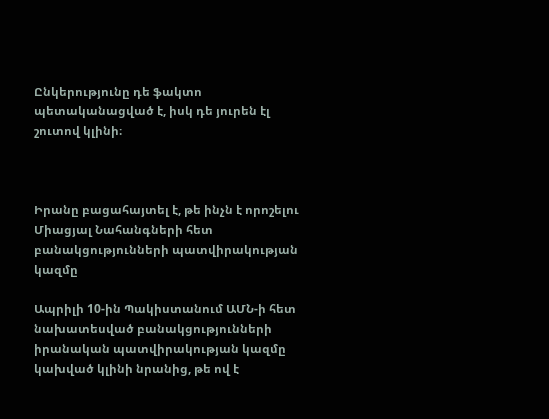Ընկերությունը դե ֆակտո պետականացված է, իսկ դե յուրեն էլ շուտով կլինի։



Իրանը բացահայտել է, թե ինչն է որոշելու Միացյալ Նահանգների հետ բանակցությունների պատվիրակության կազմը

Ապրիլի 10-ին Պակիստանում ԱՄՆ-ի հետ նախատեսված բանակցությունների իրանական պատվիրակության կազմը կախված կլինի նրանից, թե ով է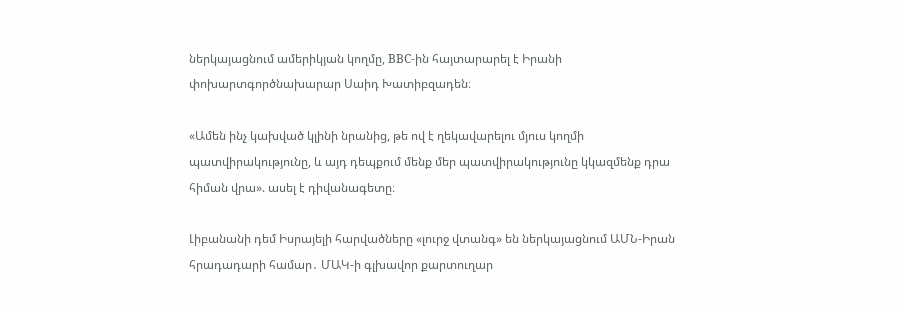ներկայացնում ամերիկյան կողմը, BBC-ին հայտարարել է Իրանի փոխարտգործնախարար Սաիդ Խատիբզադեն։

«Ամեն ինչ կախված կլինի նրանից, թե ով է ղեկավարելու մյուս կողմի պատվիրակությունը, և այդ դեպքում մենք մեր պատվիրակությունը կկազմենք դրա հիման վրա». ասել է դիվանագետը։

Լիբանանի դեմ Իսրայելի հարվածները «լուրջ վտանգ» են ներկայացնում ԱՄՆ-Իրան հրադադարի համար․ ՄԱԿ-ի գլխավոր քարտուղար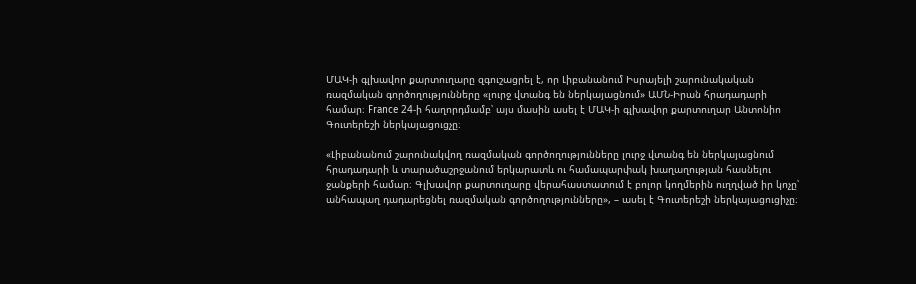ՄԱԿ-ի գլխավոր քարտուղարը զգուշացրել է, որ Լիբանանում Իսրայելի շարունակական ռազմական գործողությունները «լուրջ վտանգ են ներկայացնում» ԱՄՆ-Իրան հրադադարի համար։ France 24-ի հաղորդմամբ՝ այս մասին ասել է ՄԱԿ-ի գլխավոր քարտուղար Անտոնիո Գուտերեշի ներկայացուցչը։

«Լիբանանում շարունակվող ռազմական գործողությունները լուրջ վտանգ են ներկայացնում հրադադարի և տարածաշրջանում երկարատև ու համապարփակ խաղաղության հասնելու ջանքերի համար։ Գլխավոր քարտուղարը վերահաստատում է բոլոր կողմերին ուղղված իր կոչը՝ անհապաղ դադարեցնել ռազմական գործողությունները», – ասել է Գուտերեշի ներկայացուցիչը։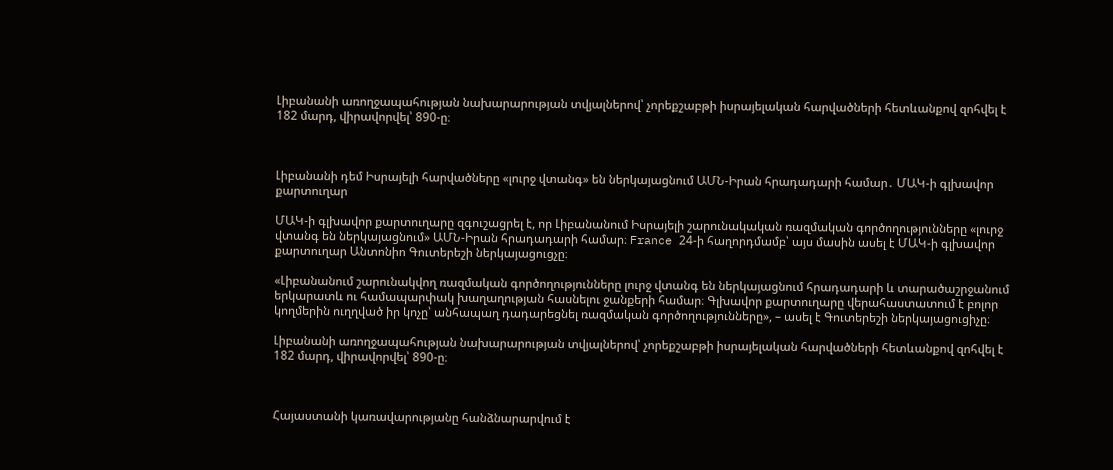Լիբանանի առողջապահության նախարարության տվյալներով՝ չորեքշաբթի իսրայելական հարվածների հետևանքով զոհվել է 182 մարդ, վիրավորվել՝ 890-ը։



Լիբանանի դեմ Իսրայելի հարվածները «լուրջ վտանգ» են ներկայացնում ԱՄՆ-Իրան հրադադարի համար․ ՄԱԿ-ի գլխավոր քարտուղար

ՄԱԿ-ի գլխավոր քարտուղարը զգուշացրել է, որ Լիբանանում Իսրայելի շարունակական ռազմական գործողությունները «լուրջ վտանգ են ներկայացնում» ԱՄՆ-Իրան հրադադարի համար։ France 24-ի հաղորդմամբ՝ այս մասին ասել է ՄԱԿ-ի գլխավոր քարտուղար Անտոնիո Գուտերեշի ներկայացուցչը։

«Լիբանանում շարունակվող ռազմական գործողությունները լուրջ վտանգ են ներկայացնում հրադադարի և տարածաշրջանում երկարատև ու համապարփակ խաղաղության հասնելու ջանքերի համար։ Գլխավոր քարտուղարը վերահաստատում է բոլոր կողմերին ուղղված իր կոչը՝ անհապաղ դադարեցնել ռազմական գործողությունները», – ասել է Գուտերեշի ներկայացուցիչը։

Լիբանանի առողջապահության նախարարության տվյալներով՝ չորեքշաբթի իսրայելական հարվածների հետևանքով զոհվել է 182 մարդ, վիրավորվել՝ 890-ը։



Հայաստանի կառավարությանը հանձնարարվում է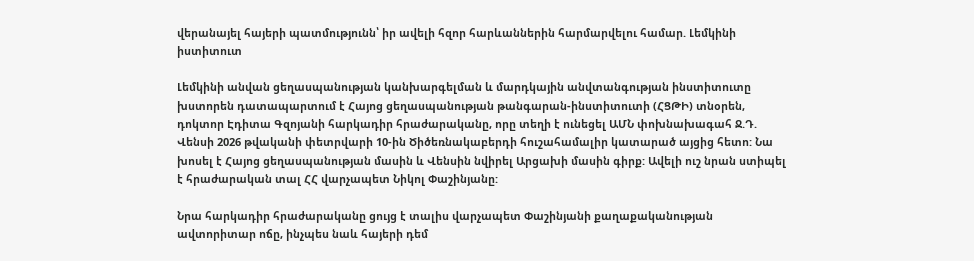վերանայել հայերի պատմությունն՝ իր ավելի հզոր հարևաններին հարմարվելու համար. Լեմկինի իստիտուտ

Լեմկինի անվան ցեղասպանության կանխարգելման և մարդկային անվտանգության ինստիտուտը խստորեն դատապարտում է Հայոց ցեղասպանության թանգարան-ինստիտուտի (ՀՑԹԻ) տնօրեն, դոկտոր Էդիտա Գզոյանի հարկադիր հրաժարականը, որը տեղի է ունեցել ԱՄՆ փոխնախագահ Ջ.Դ. Վենսի 2026 թվականի փետրվարի 10-ին Ծիծեռնակաբերդի հուշահամալիր կատարած այցից հետո: Նա խոսել է Հայոց ցեղասպանության մասին և Վենսին նվիրել Արցախի մասին գիրք: Ավելի ուշ նրան ստիպել է հրաժարական տալ ՀՀ վարչապետ Նիկոլ Փաշինյանը:

Նրա հարկադիր հրաժարականը ցույց է տալիս վարչապետ Փաշինյանի քաղաքականության ավտորիտար ոճը, ինչպես նաև հայերի դեմ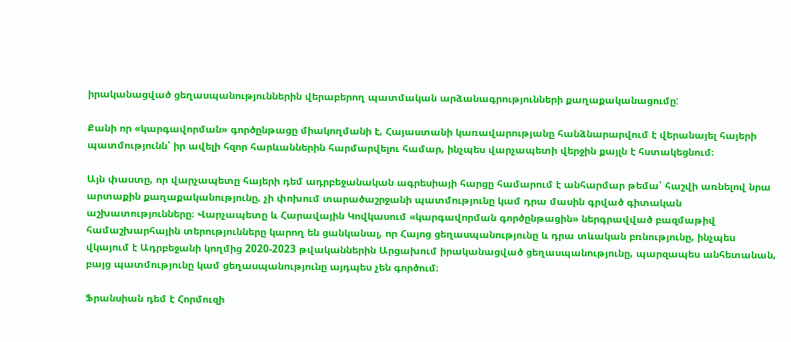իրականացված ցեղասպանություններին վերաբերող պատմական արձանագրությունների քաղաքականացումը:

Քանի որ «կարգավորման» գործընթացը միակողմանի է, Հայաստանի կառավարությանը հանձնարարվում է վերանայել հայերի պատմությունն՝ իր ավելի հզոր հարևաններին հարմարվելու համար, ինչպես վարչապետի վերջին քայլն է հստակեցնում։

Այն փաստը, որ վարչապետը հայերի դեմ ադրբեջանական ագրեսիայի հարցը համարում է անհարմար թեմա՝ հաշվի առնելով նրա արտաքին քաղաքականությունը, չի փոխում տարածաշրջանի պատմությունը կամ դրա մասին գրված գիտական աշխատությունները։ Վարչապետը և Հարավային Կովկասում «կարգավորման գործընթացին» ներգրավված բազմաթիվ համաշխարհային տերությունները կարող են ցանկանալ, որ Հայոց ցեղասպանությունը և դրա տևական բռնությունը, ինչպես վկայում է Ադրբեջանի կողմից 2020-2023 թվականներին Արցախում իրականացված ցեղասպանությունը, պարզապես անհետանան, բայց պատմությունը կամ ցեղասպանությունը այդպես չեն գործում։

Ֆրանսիան դեմ է Հորմուզի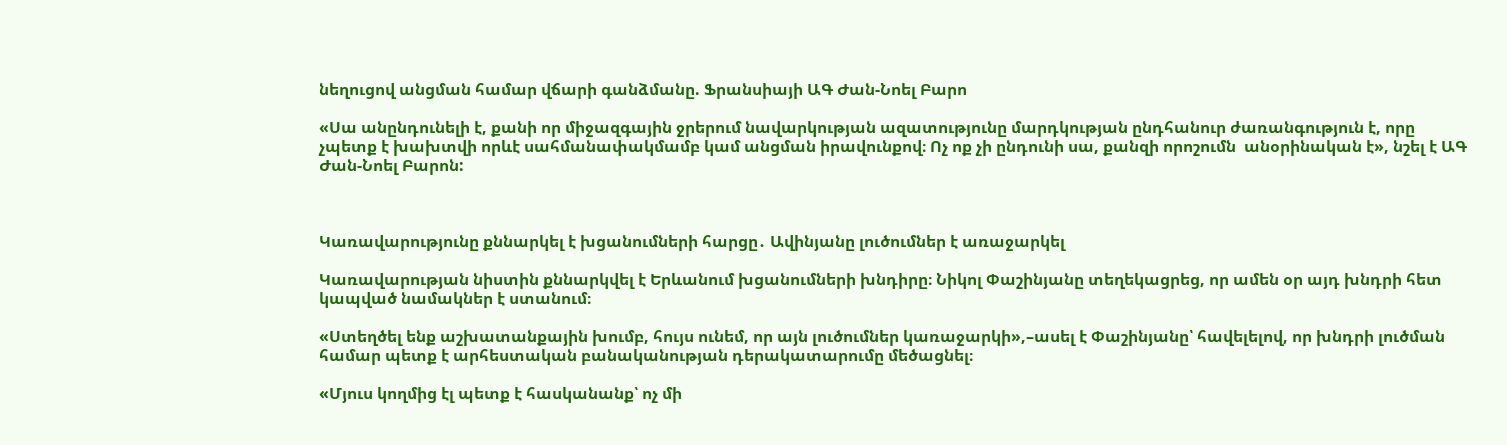նեղուցով անցման համար վճարի գանձմանը. Ֆրանսիայի ԱԳ Ժան-Նոել Բարո

«Սա անընդունելի է, քանի որ միջազգային ջրերում նավարկության ազատությունը մարդկության ընդհանուր ժառանգություն է, որը չպետք է խախտվի որևէ սահմանափակմամբ կամ անցման իրավունքով։ Ոչ ոք չի ընդունի սա, քանզի որոշումն  անօրինական է», նշել է ԱԳ Ժան-Նոել Բարոն:



Կառավարությունը քննարկել է խցանումների հարցը․ Ավինյանը լուծումներ է առաջարկել

Կառավարության նիստին քննարկվել է Երևանում խցանումների խնդիրը։ Նիկոլ Փաշինյանը տեղեկացրեց, որ ամեն օր այդ խնդրի հետ կապված նամակներ է ստանում։

«Ստեղծել ենք աշխատանքային խումբ, հույս ունեմ, որ այն լուծումներ կառաջարկի»,–ասել է Փաշինյանը՝ հավելելով, որ խնդրի լուծման համար պետք է արհեստական բանականության դերակատարումը մեծացնել։

«Մյուս կողմից էլ պետք է հասկանանք՝ ոչ մի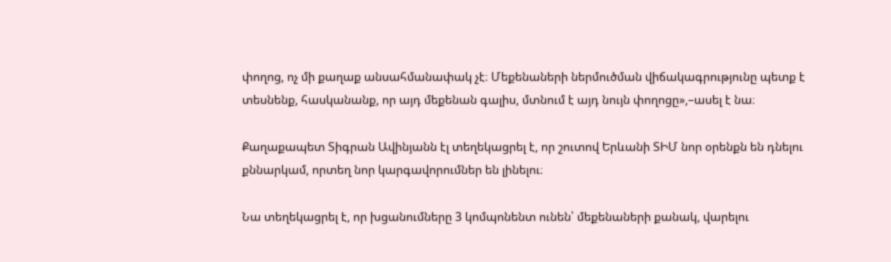փողոց, ոչ մի քաղաք անսահմանափակ չէ։ Մեքենաների ներմուծման վիճակագրությունը պետք է տեսնենք, հասկանանք, որ այդ մեքենան գալիս, մտնում է այդ նույն փողոցը»,–ասել է նա։

Քաղաքապետ Տիգրան Ավինյանն էլ տեղեկացրել է, որ շուտով Երևանի ՏԻՄ նոր օրենքն են դնելու քննարկամ, որտեղ նոր կարգավորումներ են լինելու։

Նա տեղեկացրել է, որ խցանումները 3 կոմպոնենտ ունեն՝ մեքենաների քանակ, վարելու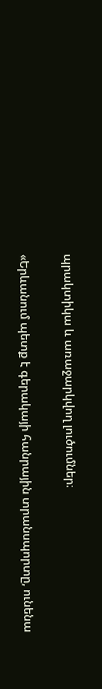պրակտիկա և առաջարկվող լուծումներ։

«Երևանում պետք է գերակայի հանրային տրանսպորտը, ունենա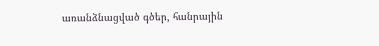առանձնացված գծեր, հանրային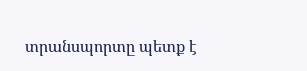տրանսպորտը պետք է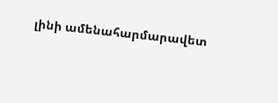լինի ամենահարմարավետ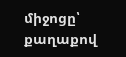միջոցը՝ քաղաքով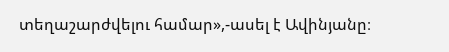տեղաշարժվելու համար»,-ասել է Ավինյանը։